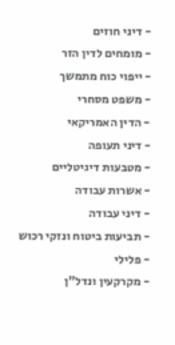- דיני חוזים
- מומחים לדין הזר
- ייפוי כוח מתמשך
- משפט מסחרי
- הדין האמריקאי
- דיני תעופה
- מטבעות דיגיטליים
- אשרות עבודה
- דיני עבודה
- תביעות ביטוח ונזקי רכוש
- פלילי
- מקרקעין ונדל"ן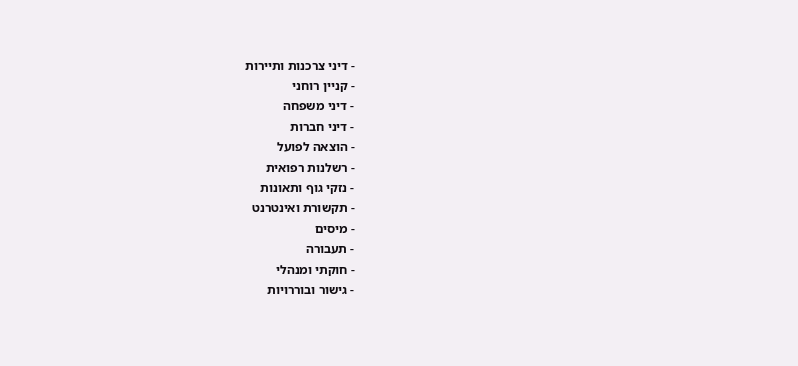- דיני צרכנות ותיירות
- קניין רוחני
- דיני משפחה
- דיני חברות
- הוצאה לפועל
- רשלנות רפואית
- נזקי גוף ותאונות
- תקשורת ואינטרנט
- מיסים
- תעבורה
- חוקתי ומנהלי
- גישור ובוררויות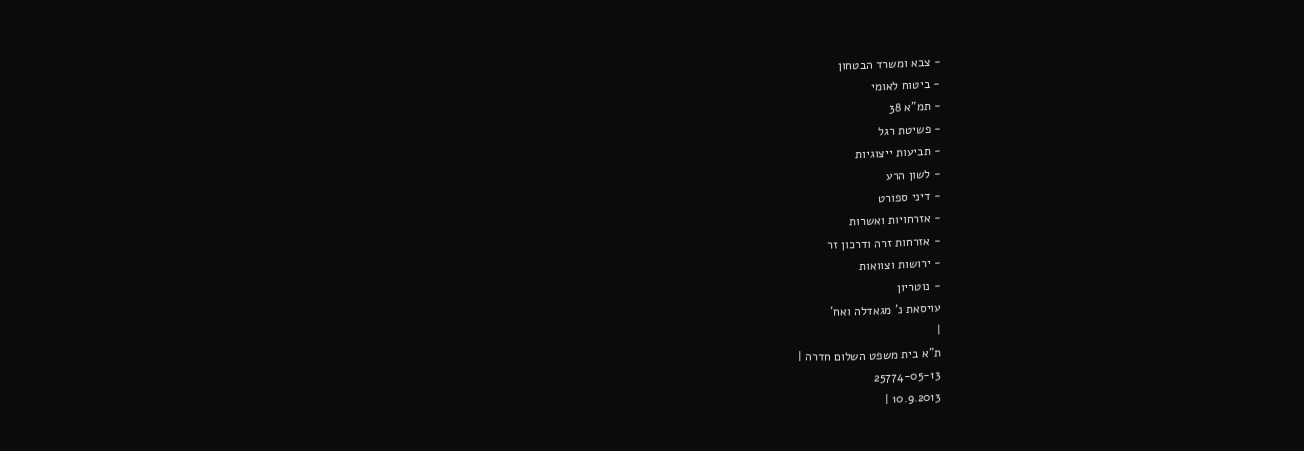- צבא ומשרד הבטחון
- ביטוח לאומי
- תמ"א 38
- פשיטת רגל
- תביעות ייצוגיות
- לשון הרע
- דיני ספורט
- אזרחויות ואשרות
- אזרחות זרה ודרכון זר
- ירושות וצוואות
- נוטריון
עויסאת נ' מגאדלה ואח'
|
ת"א בית משפט השלום חדרה |
25774-05-13
10.9.2013 |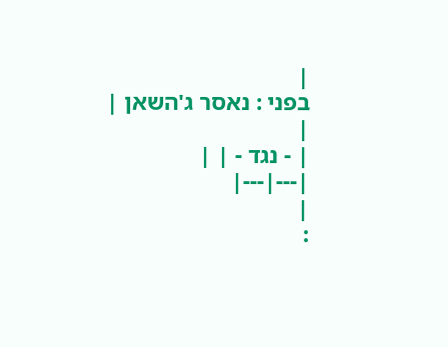|
בפני : נאסר ג'השאן |
|
| - נגד - | |
|---|---|
|
: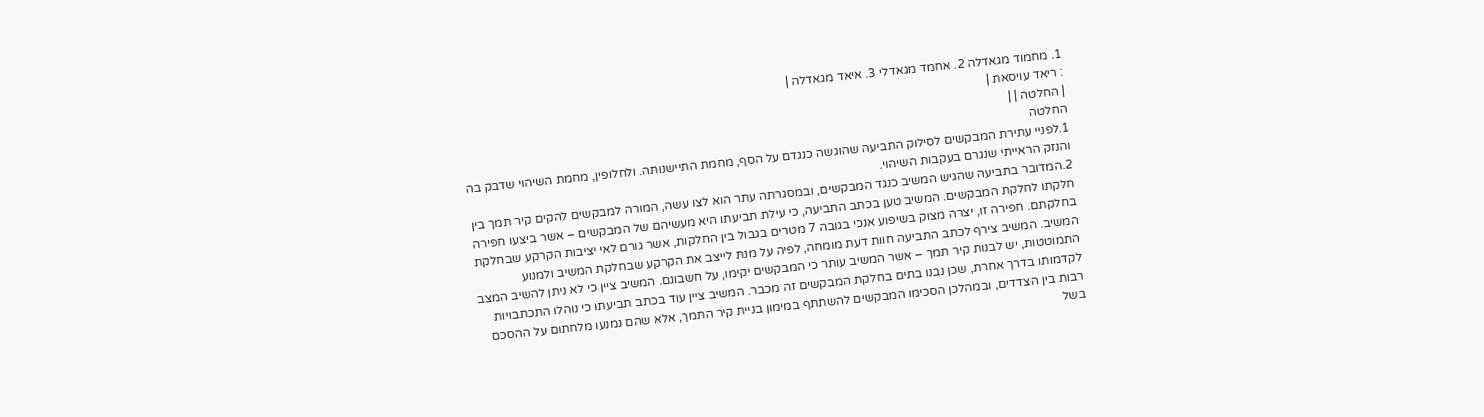1. מחמוד מגאדלה 2. אחמד מגאדלי 3. איאד מגאדלה |
: ריאד עויסאת |
| החלטה | |
החלטה
1.לפניי עתירת המבקשים לסילוק התביעה שהוגשה כנגדם על הסף, מחמת התיישנותה. ולחלופין, מחמת השיהוי שדבק בה והנזק הראייתי שנגרם בעקבות השיהוי.
2.המדובר בתביעה שהגיש המשיב כנגד המבקשים, ובמסגרתה עתר הוא לצו עשה, המורה למבקשים להקים קיר תמך בין חלקתו לחלקת המבקשים. המשיב טען בכתב התביעה, כי עילת תביעתו היא מעשיהם של המבקשים – אשר ביצעו חפירה בחלקתם. חפירה זו, יצרה מצוק בשיפוע אנכי בגובה 7 מטרים בגבול בין החלקות, אשר גורם לאי יציבות הקרקע שבחלקת המשיב. המשיב צירף לכתב התביעה חוות דעת מומחה, לפיה על מנת לייצב את הקרקע שבחלקת המשיב ולמנוע התמוטטות, יש לבנות קיר תמך – אשר המשיב עותר כי המבקשים יקימו, על חשבונם. המשיב ציין כי לא ניתן להשיב המצב לקדמותו בדרך אחרת, שכן נבנו בתים בחלקת המבקשים זה מכבר. המשיב ציין עוד בכתב תביעתו כי נוהלו התכתבויות רבות בין הצדדים, ובמהלכן הסכימו המבקשים להשתתף במימון בניית קיר התמך, אלא שהם נמנעו מלחתום על ההסכם בשל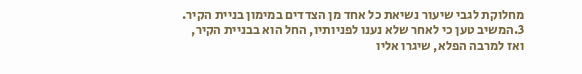מחלוקת לגבי שיעור נשיאת כל אחד מן הצדדים במימון בניית הקיר.
3.המשיב טען כי לאחר שלא נענו לפניותיו, החל הוא בבניית הקיר, ואז למרבה הפלא, שיגרו אליו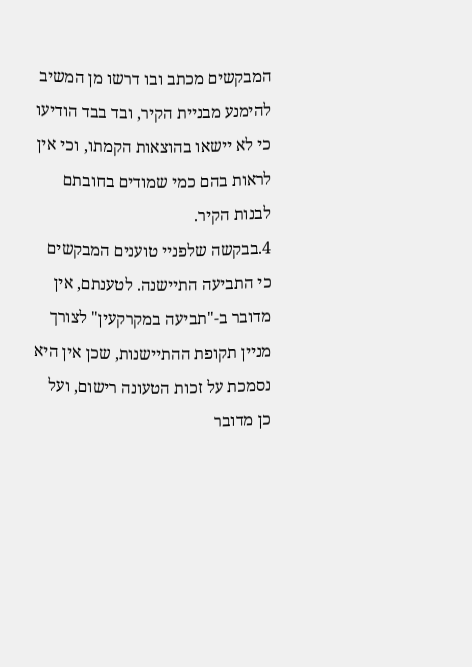המבקשים מכתב ובו דרשו מן המשיב להימנע מבניית הקיר, ובד בבד הודיעו כי לא יישאו בהוצאות הקמתו, וכי אין לראות בהם כמי שמודים בחובתם לבנות הקיר.
4.בבקשה שלפניי טוענים המבקשים כי התביעה התיישנה. לטענתם, אין מדובר ב-"תביעה במקרקעין" לצורך מניין תקופת ההתיישנות, שכן אין היא נסמכת על זכות הטעונה רישום, ועל כן מדובר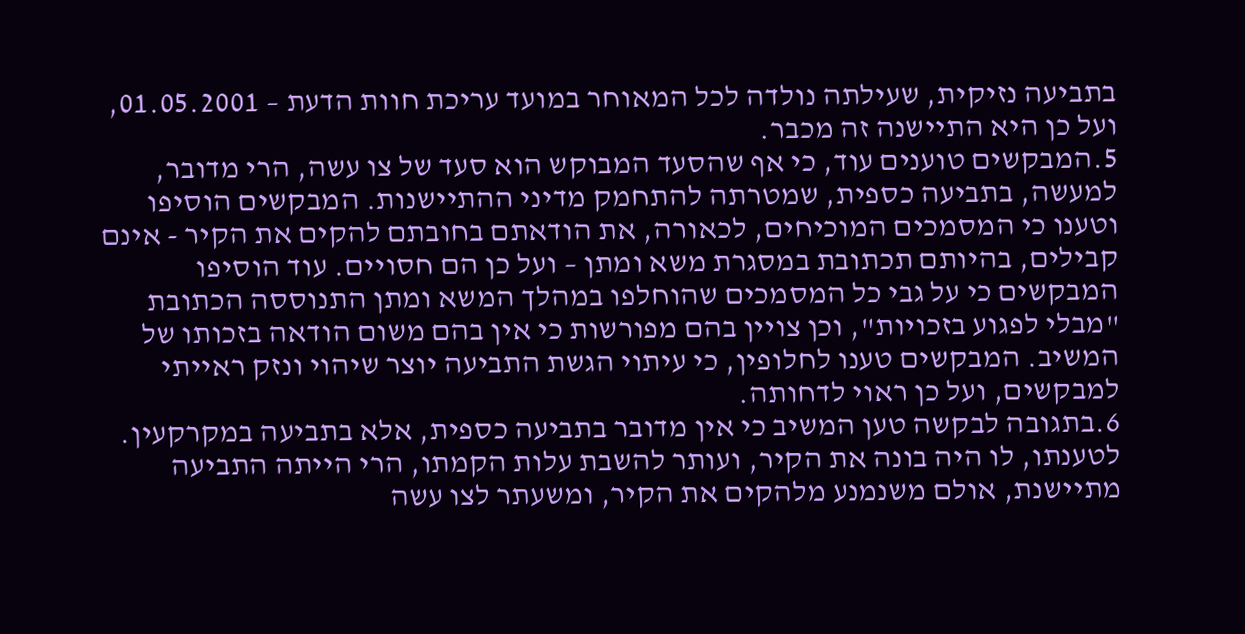בתביעה נזיקית, שעילתה נולדה לכל המאוחר במועד עריכת חוות הדעת – 01.05.2001, ועל כן היא התיישנה זה מכבר.
5.המבקשים טוענים עוד, כי אף שהסעד המבוקש הוא סעד של צו עשה, הרי מדובר, למעשה, בתביעה כספית, שמטרתה להתחמק מדיני ההתיישנות. המבקשים הוסיפו וטענו כי המסמכים המוכיחים, לכאורה, את הודאתם בחובתם להקים את הקיר - אינם קבילים, בהיותם תכתובת במסגרת משא ומתן – ועל כן הם חסויים. עוד הוסיפו המבקשים כי על גבי כל המסמכים שהוחלפו במהלך המשא ומתן התנוססה הכתובת "מבלי לפגוע בזכויות", וכן צויין בהם מפורשות כי אין בהם משום הודאה בזכותו של המשיב. המבקשים טענו לחלופין, כי עיתוי הגשת התביעה יוצר שיהוי ונזק ראייתי למבקשים, ועל כן ראוי לדחותה.
6.בתגובה לבקשה טען המשיב כי אין מדובר בתביעה כספית, אלא בתביעה במקרקעין. לטענתו, לו היה בונה את הקיר, ועותר להשבת עלות הקמתו, הרי הייתה התביעה מתיישנת, אולם משנמנע מלהקים את הקיר, ומשעתר לצו עשה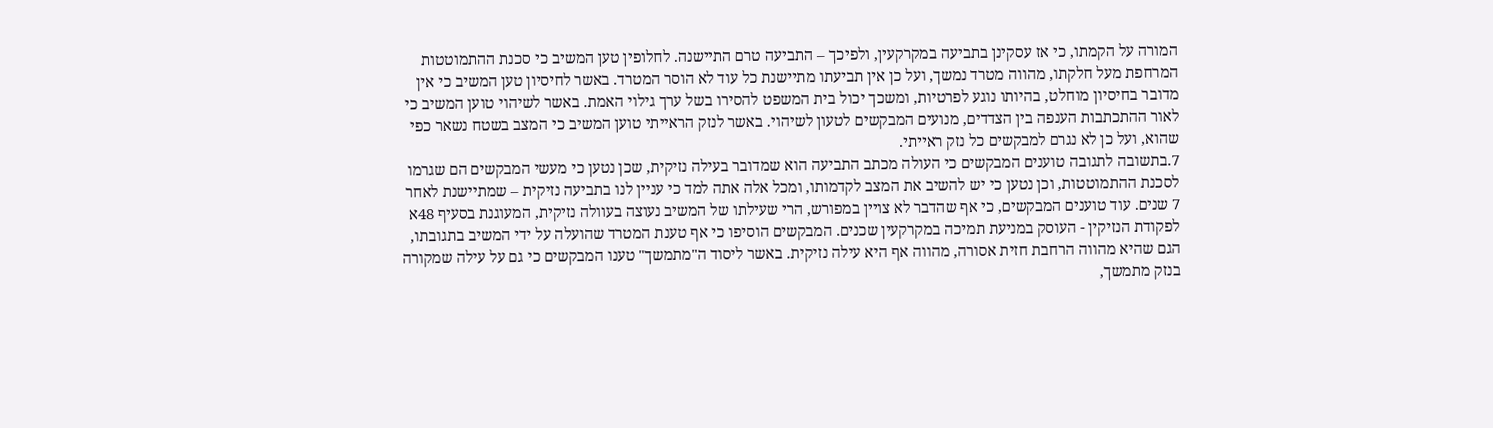המורה על הקמתו, כי אז עסקינן בתביעה במקרקעין, ולפיכך – התביעה טרם התיישנה. לחלופין טען המשיב כי סכנת ההתמוטטות המרחפת מעל חלקתו, מהווה מטרד נמשך, ועל כן אין תביעתו מתיישנת כל עוד לא הוסר המטרד. באשר לחיסיון טען המשיב כי אין מדובר בחיסיון מוחלט, בהיותו נוגע לפרטיות, ומשכך יכול בית המשפט להסירו בשל ערך גילוי האמת. באשר לשיהוי טוען המשיב כי לאור ההתכתבות הענפה בין הצדדים, מנועים המבקשים לטעון לשיהוי. באשר לנזק הראייתי טוען המשיב כי המצב בשטח נשאר כפי שהוא, ועל כן לא נגרם למבקשים כל נזק ראייתי.
7.בתשובה לתגובה טוענים המבקשים כי העולה מכתב התביעה הוא שמדובר בעילה נזיקית, שכן נטען כי מעשי המבקשים הם שגרמו לסכנת ההתמוטטות, וכן נטען כי יש להשיב את המצב לקדמותו, ומכל אלה אתה למד כי עניין לנו בתביעה נזיקית – שמתיישנת לאחר 7 שנים. עוד טוענים המבקשים, כי אף שהדבר לא צויין במפורש, הרי שעילתו של המשיב נעוצה בעוולה נזיקית, המעוגנת בסעיף 48א לפקודת הנזיקין - העוסק במניעת תמיכה במקרקעין שכנים. המבקשים הוסיפו כי אף טענת המטרד שהועלה על ידי המשיב בתגובתו, הגם שהיא מהווה הרחבת חזית אסורה, מהווה אף היא עילה נזיקית. באשר ליסוד ה"מתמשך" טענו המבקשים כי גם על עילה שמקורה בנזק מתמשך,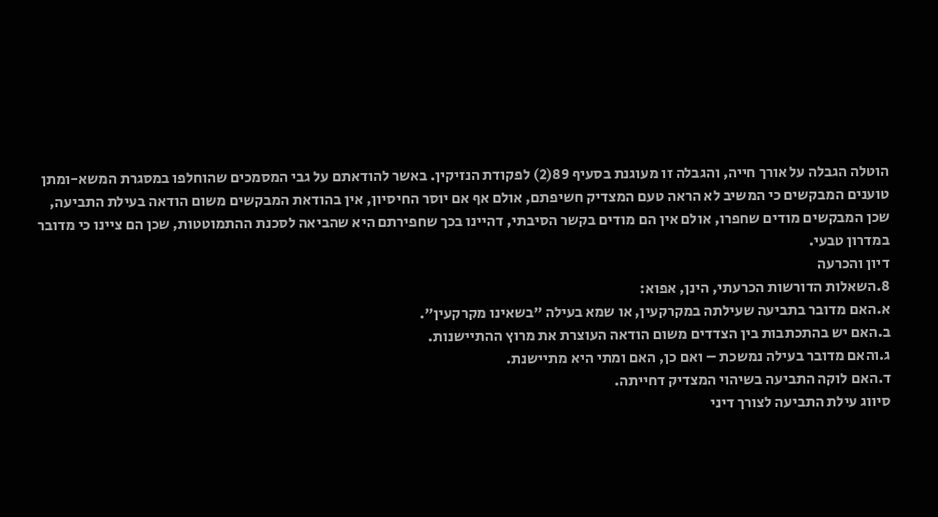הוטלה הגבלה על אורך חייה, והגבלה זו מעוגנת בסעיף 89(2) לפקודת הנזיקין. באשר להודאתם על גבי המסמכים שהוחלפו במסגרת המשא-ומתן טוענים המבקשים כי המשיב לא הראה טעם המצדיק חשיפתם, אולם אף אם יוסר החיסיון, אין בהודאת המבקשים משום הודאה בעילת התביעה, שכן המבקשים מודים שחפרו, אולם אין הם מודים בקשר הסיבתי, דהיינו בכך שחפירתם היא שהביאה לסכנת ההתמוטטות, שכן הם ציינו כי מדובר במדרון טבעי.
דיון והכרעה
8.השאלות הדורשות הכרעתי, הינן, אפוא:
א.האם מדובר בתביעה שעילתה במקרקעין, או שמא בעילה "בשאינו מקרקעין".
ב.האם יש בהתכתבות בין הצדדים משום הודאה העוצרת את מרוץ ההתיישנות.
ג.והאם מדובר בעילה נמשכת – ואם כן, האם ומתי היא מתיישנת.
ד.האם לוקה התביעה בשיהוי המצדיק דחייתה.
סיווג עילת התביעה לצורך דיני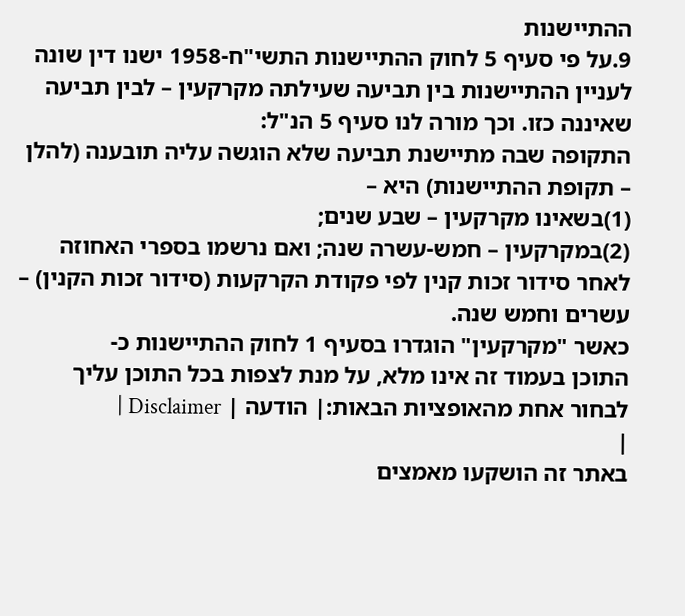ההתיישנות
9.על פי סעיף 5 לחוק ההתיישנות התשי"ח-1958 ישנו דין שונה לעניין ההתיישנות בין תביעה שעילתה מקרקעין – לבין תביעה שאיננה כזו. וכך מורה לנו סעיף 5 הנ"ל:
התקופה שבה מתיישנת תביעה שלא הוגשה עליה תובענה (להלן – תקופת ההתיישנות) היא –
(1)בשאינו מקרקעין – שבע שנים;
(2)במקרקעין – חמש-עשרה שנה; ואם נרשמו בספרי האחוזה לאחר סידור זכות קנין לפי פקודת הקרקעות (סידור זכות הקנין) – עשרים וחמש שנה.
כאשר "מקרקעין" הוגדרו בסעיף 1 לחוק ההתיישנות כ-
התוכן בעמוד זה אינו מלא, על מנת לצפות בכל התוכן עליך לבחור אחת מהאופציות הבאות:| הודעה | Disclaimer |
|
באתר זה הושקעו מאמצים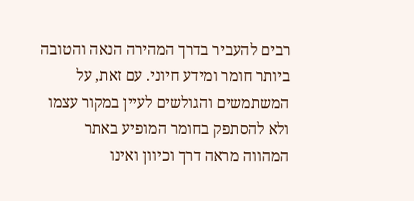רבים להעביר בדרך המהירה הנאה והטובה ביותר חומר ומידע חיוני. עם זאת, על המשתמשים והגולשים לעיין במקור עצמו ולא להסתפק בחומר המופיע באתר המהווה מראה דרך וכיוון ואינו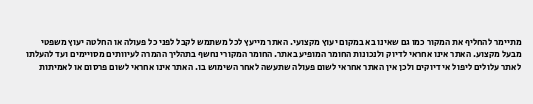מתיימר להחליף את המקור כמו גם שאינו בא במקום יעוץ מקצועי. האתר מייעץ לכל משתמש לקבל לפני כל פעולה או החלטה יעוץ משפטי מבעל מקצוע. האתר אינו אחראי לדיוק ולנכונות החומר המופיע באתר. החומר המקורי נחשף בתהליך ההמרה לעיוותים מסויימים ועד להעלתו לאתר עלולים ליפול אי דיוקים ולכן אין האתר אחראי לשום פעולה שתעשה לאחר השימוש בו. האתר אינו אחראי לשום פרסום או לאמיתות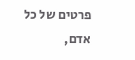פרטים של כל אדם,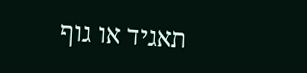תאגיד או גוף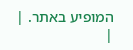המופיע באתר. |
|